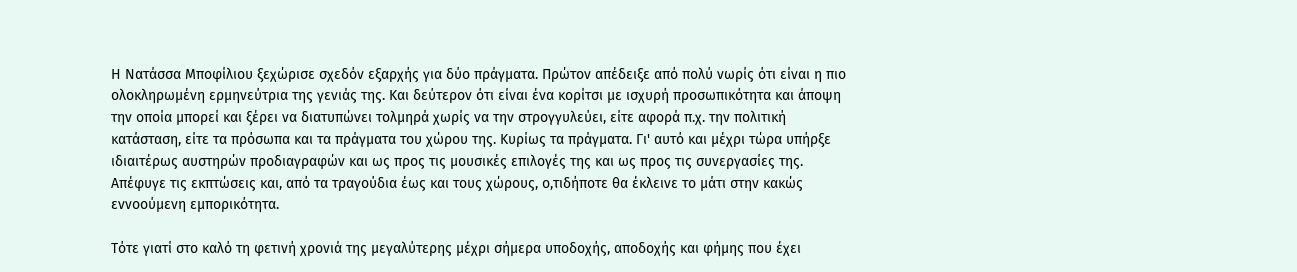Η Νατάσσα Μποφίλιου ξεχώρισε σχεδόν εξαρχής για δύο πράγματα. Πρώτον απέδειξε από πολύ νωρίς ότι είναι η πιο ολοκληρωμένη ερμηνεύτρια της γενιάς της. Και δεύτερον ότι είναι ένα κορίτσι με ισχυρή προσωπικότητα και άποψη την οποία μπορεί και ξέρει να διατυπώνει τολμηρά χωρίς να την στρογγυλεύει, είτε αφορά π.χ. την πολιτική κατάσταση, είτε τα πρόσωπα και τα πράγματα του χώρου της. Κυρίως τα πράγματα. Γι' αυτό και μέχρι τώρα υπήρξε ιδιαιτέρως αυστηρών προδιαγραφών και ως προς τις μουσικές επιλογές της και ως προς τις συνεργασίες της. Απέφυγε τις εκπτώσεις και, από τα τραγούδια έως και τους χώρους, ο,τιδήποτε θα έκλεινε το μάτι στην κακώς εννοούμενη εμπορικότητα.

Τότε γιατί στο καλό τη φετινή χρονιά της μεγαλύτερης μέχρι σήμερα υποδοχής, αποδοχής και φήμης που έχει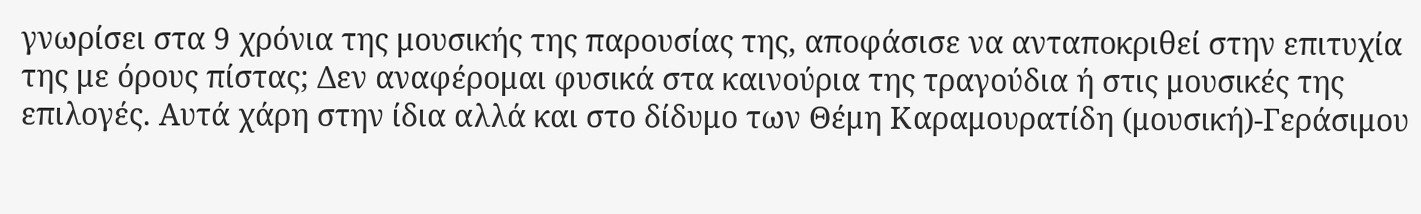γνωρίσει στα 9 χρόνια της μουσικής της παρουσίας της, αποφάσισε να ανταποκριθεί στην επιτυχία της με όρους πίστας; Δεν αναφέρομαι φυσικά στα καινούρια της τραγούδια ή στις μουσικές της επιλογές. Αυτά χάρη στην ίδια αλλά και στο δίδυμο των Θέμη Καραμουρατίδη (μουσική)-Γεράσιμου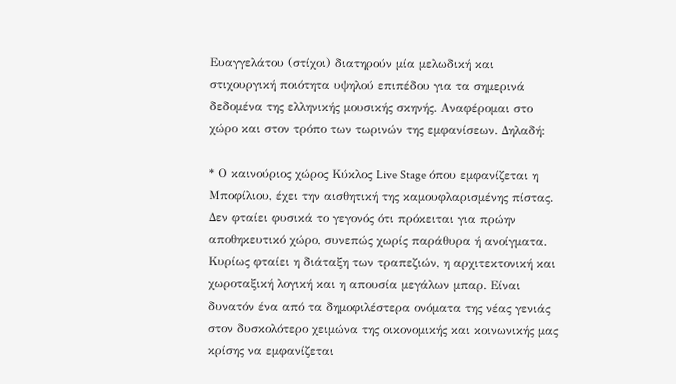Ευαγγελάτου (στίχοι) διατηρούν μία μελωδική και στιχουργική ποιότητα υψηλού επιπέδου για τα σημερινά δεδομένα της ελληνικής μουσικής σκηνής. Αναφέρομαι στο χώρο και στον τρόπο των τωρινών της εμφανίσεων. Δηλαδή:

* Ο καινούριος χώρος Κύκλος Live Stage όπου εμφανίζεται η Μποφίλιου, έχει την αισθητική της καμουφλαρισμένης πίστας. Δεν φταίει φυσικά το γεγονός ότι πρόκειται για πρώην αποθηκευτικό χώρο, συνεπώς χωρίς παράθυρα ή ανοίγματα. Κυρίως φταίει η διάταξη των τραπεζιών, η αρχιτεκτονική και χωροταξική λογική και η απουσία μεγάλων μπαρ. Είναι δυνατόν ένα από τα δημοφιλέστερα ονόματα της νέας γενιάς στον δυσκολότερο χειμώνα της οικονομικής και κοινωνικής μας κρίσης να εμφανίζεται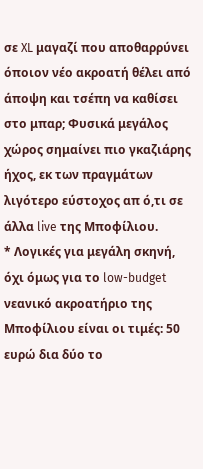σε XL μαγαζί που αποθαρρύνει όποιον νέο ακροατή θέλει από άποψη και τσέπη να καθίσει στο μπαρ; Φυσικά μεγάλος χώρος σημαίνει πιο γκαζιάρης ήχος, εκ των πραγμάτων λιγότερο εύστοχος απ ό,τι σε άλλα live της Μποφίλιου.
* Λογικές για μεγάλη σκηνή, όχι όμως για το low-budget νεανικό ακροατήριο της Μποφίλιου είναι οι τιμές: 50 ευρώ δια δύο το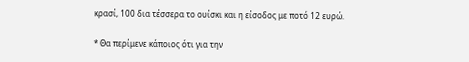κρασί, 100 δια τέσσερα το ουίσκι και η είσοδος με ποτό 12 ευρώ.

* Θα περίμενε κάποιος ότι για την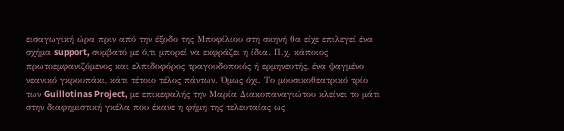εισαγωγική ώρα πριν από την έξοδο της Μποφίλιου στη σκηνή θα είχε επιλεγεί ένα σχήμα support, συμβατό με ό,τι μπορεί να εκφράζει η ίδια. Π.χ. κάποιος πρωτοεμφανιζόμενος και ελπιδοφόρος τραγουδοποιός ή ερμηνευτής, ένα ψαγμένο νεανικό γκρουπάκι, κάτι τέτοιο τέλος πάντων. Όμως όχι. Το μουσικοθεατρικό τρίο των Guillotinas Project, με επικεφαλής την Μαρία Διακοπαναγιώτου κλείνει το μάτι στην διαφημιστική γκέλα που έκανε η φήμη της τελευταίας ως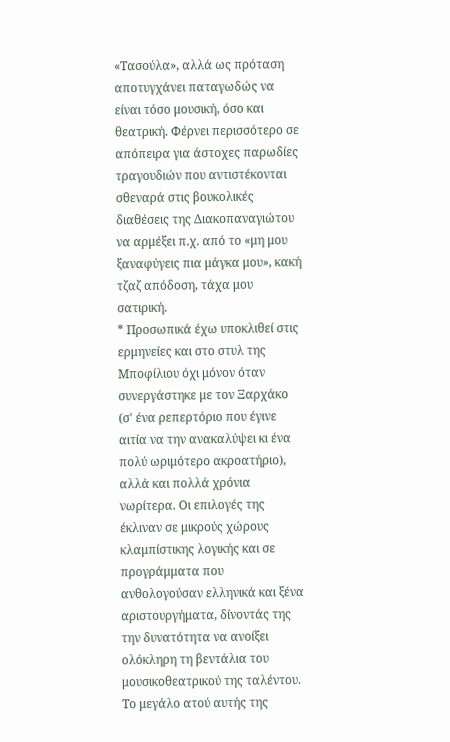«Τασούλα», αλλά ως πρόταση αποτυγχάνει παταγωδώς να είναι τόσο μουσική, όσο και θεατρική. Φέρνει περισσότερο σε απόπειρα για άστοχες παρωδίες τραγουδιών που αντιστέκονται σθεναρά στις βουκολικές διαθέσεις της Διακοπαναγιώτου να αρμέξει π.χ. από το «μη μου ξαναφύγεις πια μάγκα μου», κακή τζαζ απόδοση, τάχα μου σατιρική.
* Προσωπικά έχω υποκλιθεί στις ερμηνείες και στο στυλ της Μποφίλιου όχι μόνον όταν συνεργάστηκε με τον Ξαρχάκο (σ' ένα ρεπερτόριο που έγινε αιτία να την ανακαλύψει κι ένα πολύ ωριμότερο ακροατήριο), αλλά και πολλά χρόνια νωρίτερα. Οι επιλογές της έκλιναν σε μικρούς χώρους κλαμπίστικης λογικής και σε προγράμματα που ανθολογούσαν ελληνικά και ξένα αριστουργήματα, δίνοντάς της την δυνατότητα να ανοίξει ολόκληρη τη βεντάλια του μουσικοθεατρικού της ταλέντου. Το μεγάλο ατού αυτής της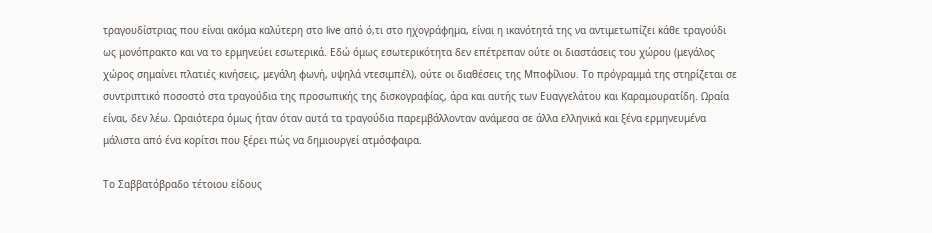τραγουδίστριας που είναι ακόμα καλύτερη στο live από ό,τι στο ηχογράφημα, είναι η ικανότητά της να αντιμετωπίζει κάθε τραγούδι ως μονόπρακτο και να το ερμηνεύει εσωτερικά. Εδώ όμως εσωτερικότητα δεν επέτρεπαν ούτε οι διαστάσεις του χώρου (μεγάλος χώρος σημαίνει πλατιές κινήσεις, μεγάλη φωνή, υψηλά ντεσιμπέλ), ούτε οι διαθέσεις της Μποφίλιου. Το πρόγραμμά της στηρίζεται σε συντριπτικό ποσοστό στα τραγούδια της προσωπικής της δισκογραφίας, άρα και αυτής των Ευαγγελάτου και Καραμουρατίδη. Ωραία είναι, δεν λέω. Ωραιότερα όμως ήταν όταν αυτά τα τραγούδια παρεμβάλλονταν ανάμεσα σε άλλα ελληνικά και ξένα ερμηνευμένα μάλιστα από ένα κορίτσι που ξέρει πώς να δημιουργεί ατμόσφαιρα.

Το Σαββατόβραδο τέτοιου είδους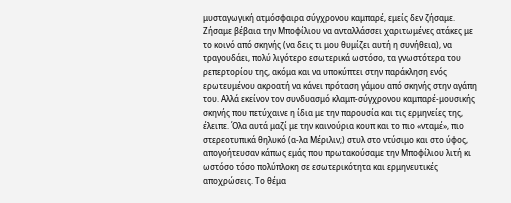μυσταγωγική ατμόσφαιρα σύγχρονου καμπαρέ, εμείς δεν ζήσαμε. Ζήσαμε βέβαια την Μποφίλιου να ανταλλάσσει χαριτωμένες ατάκες με το κοινό από σκηνής (να δεις τι μου θυμίζει αυτή η συνήθεια), να τραγουδάει, πολύ λιγότερο εσωτερικά ωστόσο, τα γνωστότερα του ρεπερτορίου της, ακόμα και να υποκύπτει στην παράκληση ενός ερωτευμένου ακροατή να κάνει πρόταση γάμου από σκηνής στην αγάπη του. Αλλά εκείνον τον συνδυασμό κλαμπ-σύγχρονου καμπαρέ-μουσικής σκηνής που πετύχαινε η ίδια με την παρουσία και τις ερμηνείες της, έλειπε. Όλα αυτά μαζί με την καινούρια κουπ και το πιο «νταμέ», πιο στερεοτυπικά θηλυκό (α-λα Μέριλιν;) στυλ στο ντύσιμο και στο ύφος, απογοήτευσαν κάπως εμάς που πρωτακούσαμε την Μποφίλιου λιτή κι ωστόσο τόσο πολύπλοκη σε εσωτερικότητα και ερμηνευτικές αποχρώσεις. Το θέμα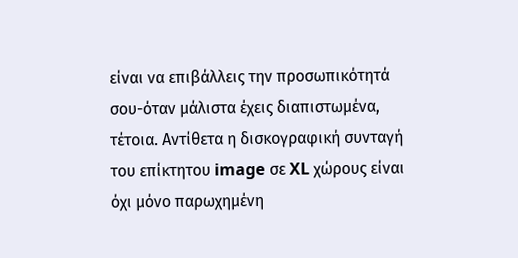είναι να επιβάλλεις την προσωπικότητά σου-όταν μάλιστα έχεις διαπιστωμένα, τέτοια. Αντίθετα η δισκογραφική συνταγή του επίκτητου image σε XL χώρους είναι όχι μόνο παρωχημένη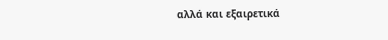αλλά και εξαιρετικά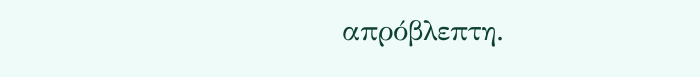απρόβλεπτη.